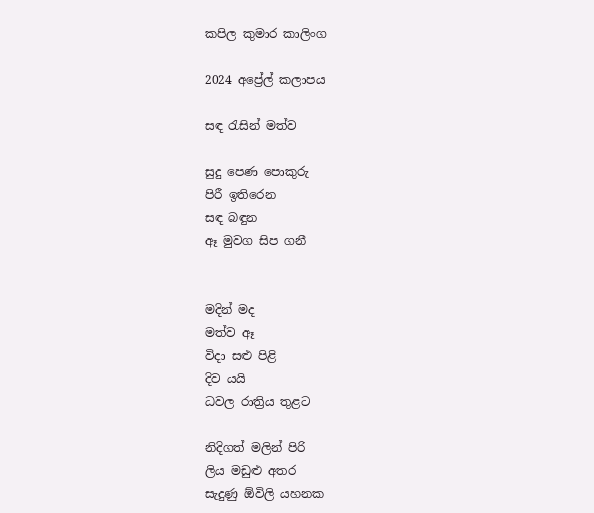කපිල කුමාර කාලිංග

2024 අප්‍රේල් කලාපය

සඳ රැසින් මත්ව

සුදු පෙණ පොකුරු
පිරී ඉතිරෙන
සඳ බඳුන
ඈ මුවග සිප ගනී


මදින් මද
මත්ව ඈ
විදා සළු පිළි
දිව යයි
ධවල රාත්‍රිය තුළට

නිදිගත් මලින් පිරි
ලිය මඩුළු අතර
සැදුණු ඕවිලි යහනක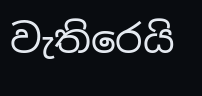වැතිරෙයි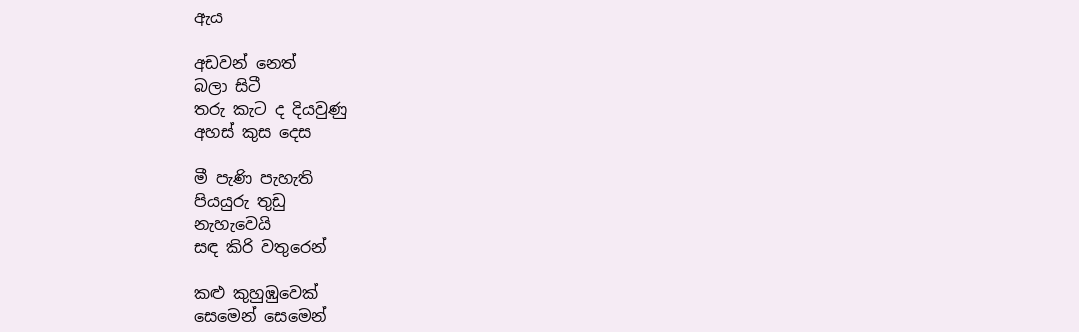ඇය

අඩවන් නෙත්
බලා සිටී
තරු කැට ද දියවුණු
අහස් කුස දෙස

මී පැණි පැහැති
පියයුරු තුඩු
නැහැවෙයි
සඳ කිරි වතුරෙන්

කළු කුහුඹුවෙක්
සෙමෙන් සෙමෙන්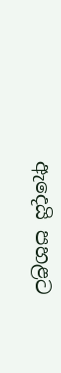ඇදෙයි පහළට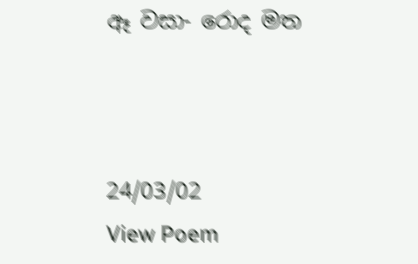ඈ වසා- රොද මත



24/03/02
View Poem